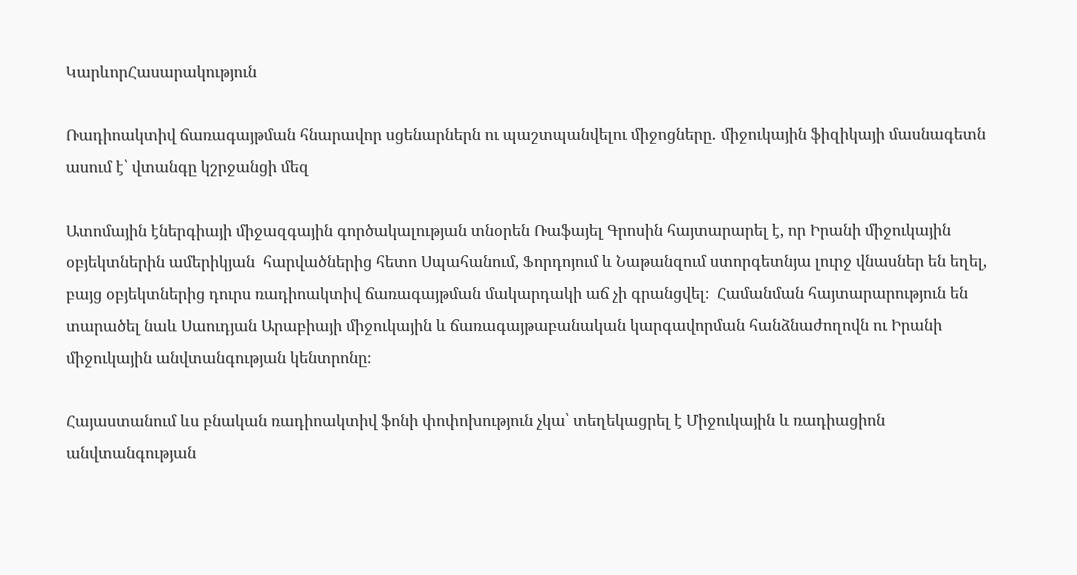ԿարևորՀասարակություն

Ռադիոակտիվ ճառագայթման հնարավոր սցենարներն ու պաշտպանվելու միջոցները․ միջուկային ֆիզիկայի մասնագետն ասում է՝ վտանգը կշրջանցի մեզ

Ատոմային էներգիայի միջազգային գործակալության տնօրեն Ռաֆայել Գրոսին հայտարարել է, որ Իրանի միջուկային օբյեկտներին ամերիկյան  հարվածներից հետո Սպահանում, Ֆորդոյում և Նաթանզում ստորգետնյա լուրջ վնասներ են եղել, բայց օբյեկտներից դուրս ռադիոակտիվ ճառագայթման մակարդակի աճ չի գրանցվել։  Համանման հայտարարություն են տարածել նաև Սաուդյան Արաբիայի միջուկային և ճառագայթաբանական կարգավորման հանձնաժողովն ու Իրանի միջուկային անվտանգության կենտրոնը։

Հայաստանում ևս բնական ռադիոակտիվ ֆոնի փոփոխություն չկա՝ տեղեկացրել է Միջուկային և ռադիացիոն անվտանգության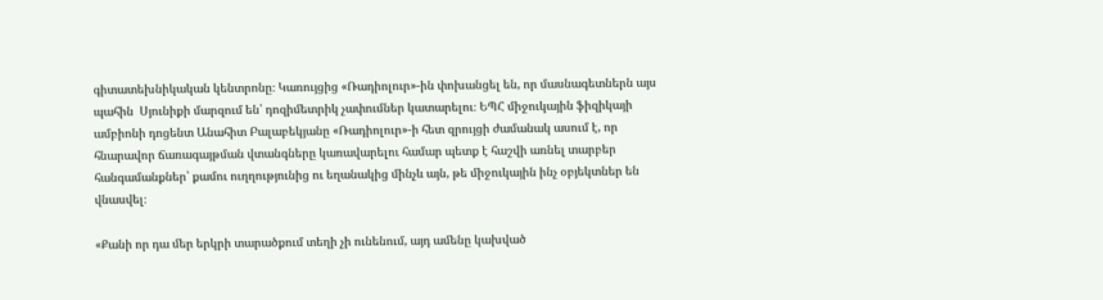գիտատեխնիկական կենտրոնը։ Կառույցից «Ռադիոլուր»-ին փոխանցել են, որ մասնագետներն այս պահին  Սյունիքի մարզում են՝ դոզիմետրիկ չափումներ կատարելու։ ԵՊՀ միջուկային ֆիզիկայի ամբիոնի դոցենտ Անահիտ Բալաբեկյանը «Ռադիոլուր»-ի հետ զրույցի ժամանակ ասում է, որ հնարավոր ճառագայթման վտանգները կառավարելու համար պետք է հաշվի առնել տարբեր հանգամանքներ՝ քամու ուղղությունից ու եղանակից մինչև այն, թե միջուկային ինչ օբյեկտներ են վնասվել։

«Քանի որ դա մեր երկրի տարածքում տեղի չի ունենում, այդ ամենը կախված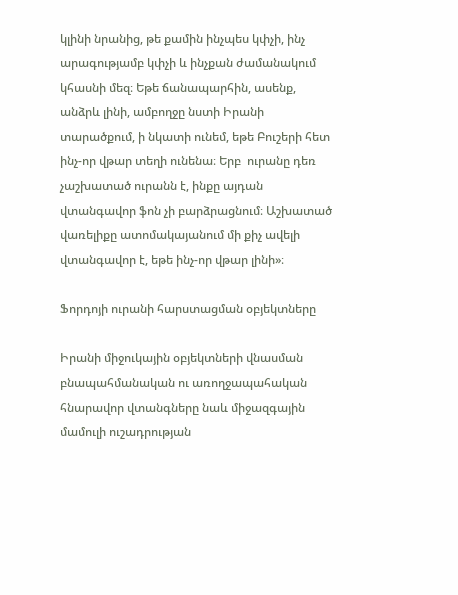կլինի նրանից, թե քամին ինչպես կփչի, ինչ արագությամբ կփչի և ինչքան ժամանակում կհասնի մեզ։ Եթե ճանապարհին, ասենք, անձրև լինի, ամբողջը նստի Իրանի տարածքում, ի նկատի ունեմ, եթե Բուշերի հետ ինչ-որ վթար տեղի ունենա։ Երբ  ուրանը դեռ չաշխատած ուրանն է, ինքը այդան վտանգավոր ֆոն չի բարձրացնում։ Աշխատած վառելիքը ատոմակայանում մի քիչ ավելի վտանգավոր է, եթե ինչ-որ վթար լինի»։

Ֆորդոյի ուրանի հարստացման օբյեկտները

Իրանի միջուկային օբյեկտների վնասման բնապահմանական ու առողջապահական հնարավոր վտանգները նաև միջազգային մամուլի ուշադրության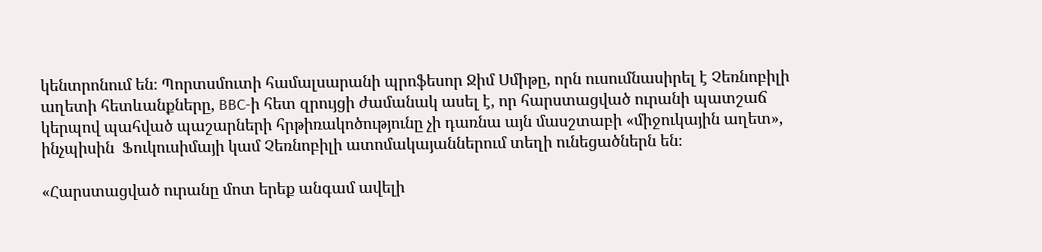կենտրոնում են։ Պորտսմուտի համալսարանի պրոֆեսոր Ջիմ Սմիթը, որն ուսումնասիրել է Չեռնոբիլի աղետի հետևանքները, BBC-ի հետ զրույցի ժամանակ ասել է, որ հարստացված ուրանի պատշաճ կերպով պահված պաշարների հրթիռակոծությունը չի դառնա այն մասշտաբի «միջուկային աղետ», ինչպիսին  Ֆուկուսիմայի կամ Չեռնոբիլի ատոմակայաններում տեղի ունեցածներն են։

«Հարստացված ուրանը մոտ երեք անգամ ավելի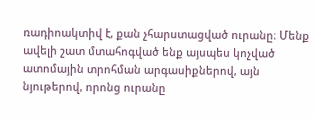ռադիոակտիվ է, քան չհարստացված ուրանը։ Մենք ավելի շատ մտահոգված ենք այսպես կոչված ատոմային տրոհման արգասիքներով, այն նյութերով, որոնց ուրանը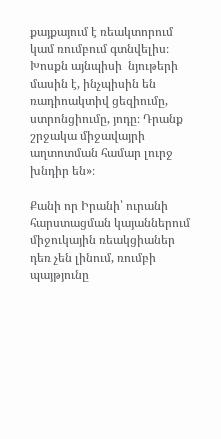քայքայում է ռեակտորում կամ ռումբում գտնվելիս։ Խոսքն այնպիսի  նյութերի մասին է, ինչպիսին են ռադիոակտիվ ցեզիումը, ստրոնցիումը, յոդը։ Դրանք  շրջակա միջավայրի աղտոտման համար լուրջ խնդիր են»։

Քանի որ Իրանի՝ ուրանի հարստացման կայաններում միջուկային ռեակցիաներ դեռ չեն լինում, ռումբի պայթյունը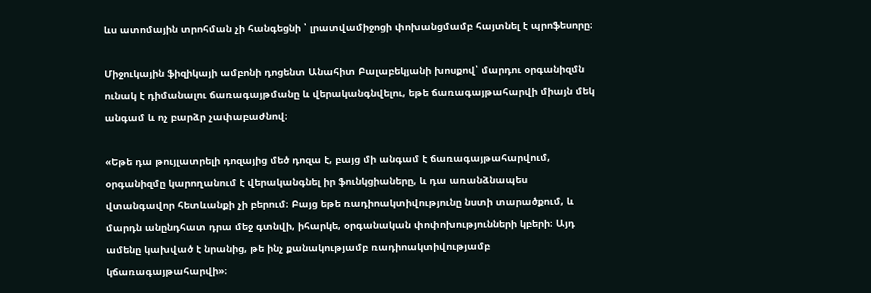ևս ատոմային տրոհման չի հանգեցնի ՝ լրատվամիջոցի փոխանցմամբ հայտնել է պրոֆեսորը։

Միջուկային ֆիզիկայի ամբոնի դոցենտ Անահիտ Բալաբեկյանի խոսքով՝ մարդու օրգանիզմն ունակ է դիմանալու ճառագայթմանը և վերականգնվելու, եթե ճառագայթահարվի միայն մեկ անգամ և ոչ բարձր չափաբաժնով։

«Եթե դա թույլատրելի դոզայից մեծ դոզա է, բայց մի անգամ է ճառագայթահարվում, օրգանիզմը կարողանում է վերականգնել իր ֆունկցիաները, և դա առանձնապես վտանգավոր հետևանքի չի բերում։ Բայց եթե ռադիոակտիվությունը նստի տարածքում, և մարդն անընդհատ դրա մեջ գտնվի, իհարկե, օրգանական փոփոխությունների կբերի։ Այդ ամենը կախված է նրանից, թե ինչ քանակությամբ ռադիոակտիվությամբ կճառագայթահարվի»։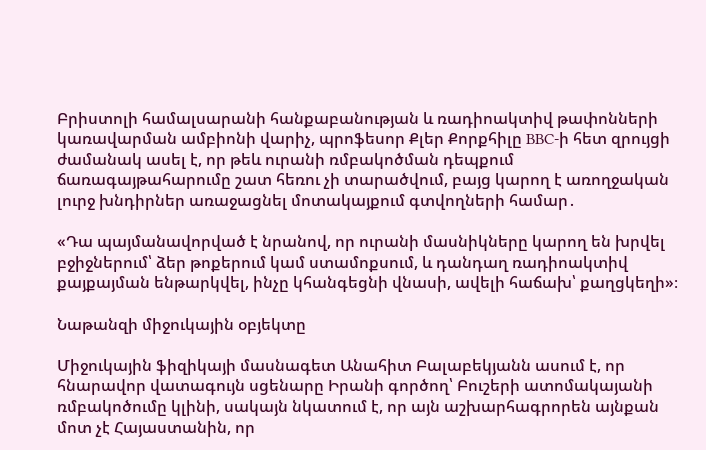Բրիստոլի համալսարանի հանքաբանության և ռադիոակտիվ թափոնների կառավարման ամբիոնի վարիչ, պրոֆեսոր Քլեր Քորքհիլը BBC-ի հետ զրույցի ժամանակ ասել է, որ թեև ուրանի ռմբակոծման դեպքում ճառագայթահարումը շատ հեռու չի տարածվում, բայց կարող է առողջական լուրջ խնդիրներ առաջացնել մոտակայքում գտվողների համար․

«Դա պայմանավորված է նրանով, որ ուրանի մասնիկները կարող են խրվել բջիջներում՝ ձեր թոքերում կամ ստամոքսում, և դանդաղ ռադիոակտիվ քայքայման ենթարկվել, ինչը կհանգեցնի վնասի, ավելի հաճախ՝ քաղցկեղի»։

Նաթանզի միջուկային օբյեկտը

Միջուկային ֆիզիկայի մասնագետ Անահիտ Բալաբեկյանն ասում է, որ հնարավոր վատագույն սցենարը Իրանի գործող՝ Բուշերի ատոմակայանի ռմբակոծումը կլինի, սակայն նկատում է, որ այն աշխարհագրորեն այնքան մոտ չէ Հայաստանին, որ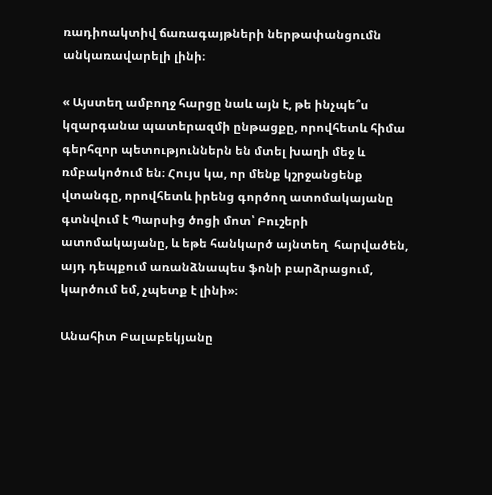ռադիոակտիվ ճառագայթների ներթափանցումն անկառավարելի լինի։

« Այստեղ ամբողջ հարցը նաև այն է, թե ինչպե՞ս կզարգանա պատերազմի ընթացքը, որովհետև հիմա գերհզոր պետություններն են մտել խաղի մեջ և ռմբակոծում են։ Հույս կա, որ մենք կշրջանցենք  վտանգը, որովհետև իրենց գործող ատոմակայանը գտնվում է Պարսից ծոցի մոտ՝ Բուշերի ատոմակայանը, և եթե հանկարծ այնտեղ  հարվածեն,  այդ դեպքում առանձնապես ֆոնի բարձրացում, կարծում եմ, չպետք է լինի»։

Անահիտ Բալաբեկյանը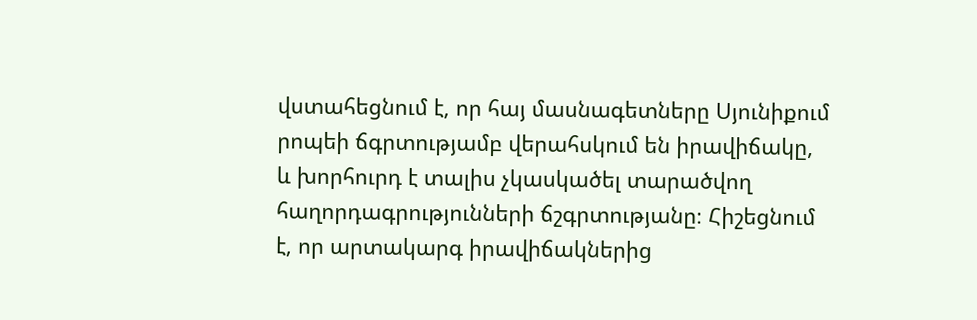վստահեցնում է, որ հայ մասնագետները Սյունիքում րոպեի ճգրտությամբ վերահսկում են իրավիճակը, և խորհուրդ է տալիս չկասկածել տարածվող հաղորդագրությունների ճշգրտությանը։ Հիշեցնում է, որ արտակարգ իրավիճակներից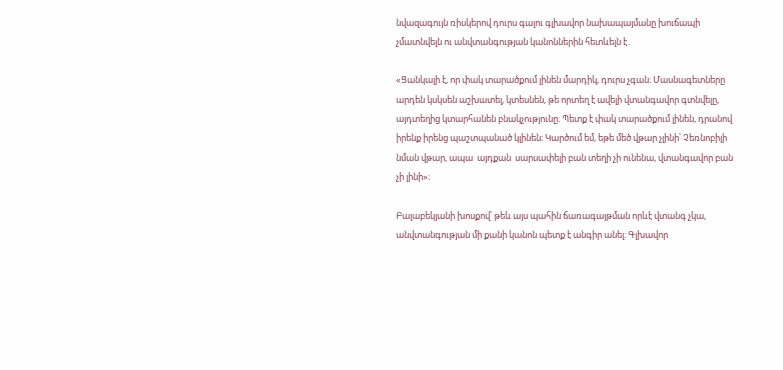նվազագույն ռիսկերով դուրս գալու գլխավոր նախապայմանը խուճապի չմատնվելն ու անվտանգության կանոններին հետևելն է․

«Ցանկալի է, որ փակ տարածքում լինեն մարդիկ, դուրս չգան։ Մասնագետները արդեն կսկսեն աշխատել, կտեսնեն, թե որտեղ է ավելի վտանգավոր գտնվելը, այդտեղից կտարհանեն բնակչությունը։ Պետք է փակ տարածքում լինեն, դրանով իրենք իրենց պաշտպանած կլինեն։ Կարծում եմ, եթե մեծ վթար չլինի՝ Չեռնոբիլի նման վթար, ապա  այդքան  սարսափելի բան տեղի չի ունենա, վտանգավոր բան չի լինի»։

Բալաբեկյանի խոսքով՝ թեև այս պահին ճառագայթման որևէ վտանգ չկա, անվտանգության մի քանի կանոն պետք է անգիր անել։ Գլխավոր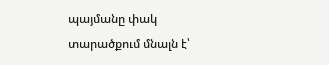պայմանը փակ տարածքում մնալն է՝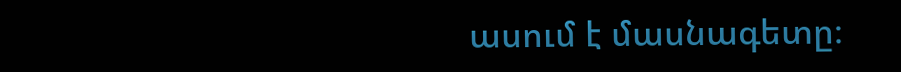ասում է մասնագետը։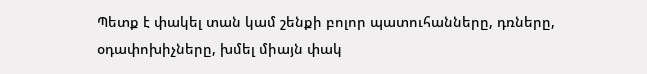Պետք է փակել տան կամ շենքի բոլոր պատուհանները, դռները, օդափոխիչները, խմել միայն փակ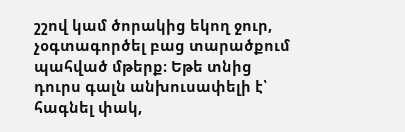շշով կամ ծորակից եկող ջուր, չօգտագործել բաց տարածքում պահված մթերք։ Եթե տնից դուրս գալն անխուսափելի է՝ հագնել փակ,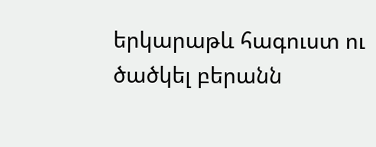երկարաթև հագուստ ու ծածկել բերանն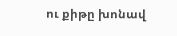ու քիթը խոնավ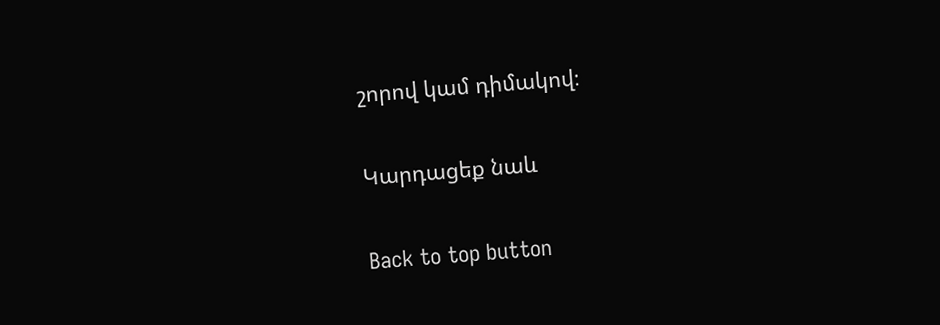շորով կամ դիմակով։

Կարդացեք նաև

Back to top button